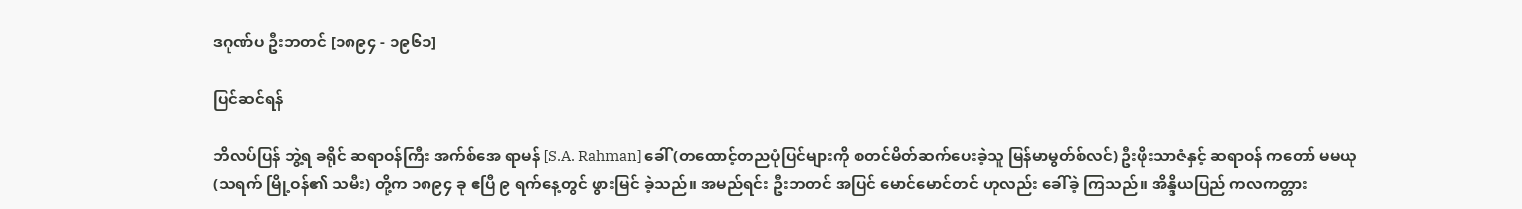ဒဂုဏ်ပ ဦးဘတင် [၁၈၉၄ - ၁၉၆၁]

ပြင်ဆင်ရန်

ဘိလပ်ပြန် ဘွဲ့ရ ခရိုင် ဆရာဝန်ကြီး အက်စ်အေ ရာမန် [S.A. Rahman] ခေါ် (တထောင့်တညပုံပြင်များကို စတင်မိတ်ဆက်ပေးခဲ့သူ မြန်မာမွတ်စ်လင်) ဦးဖိုးသာဇံနှင့် ဆရာဝန် ကတော် မမယု (သရက် မြို့ဝန်၏ သမီး) တို့က ၁၈၉၄ ခု ဧပြီ ၉ ရက်နေ့တွင် ဖွားမြင် ခဲ့သည်။ အမည်ရင်း ဦးဘတင် အပြင် မောင်မောင်တင် ဟုလည်း ခေါ်ခဲ့ ကြသည်။ အိန္ဒိယပြည် ကလကတ္တား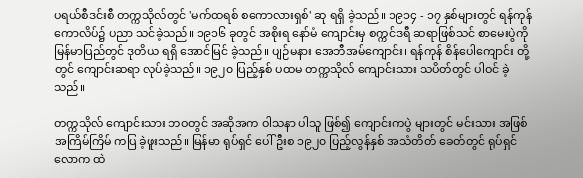ပရယ်စီဒင်းစီ တက္ကသိုလ်တွင် 'မက်ထရစ် စကောလားရှစ်' ဆု ရရှိ ခဲ့သည်။ ၁၉၁၄ - ၁၇ နှစ်များတွင် ရန်ကုန် ကောလိပ်၌ ပညာ သင်ခဲ့သည်။ ၁၉၁၆ ခုတွင် အစိုးရ နော်မံ ကျောင်းမှ စက္ကင်ဒရီ ဆရာဖြစ်သင် စာမေးပွဲကို မြန်မာပြည်တွင် ဒုတိယ ရရှိ အောင်မြင် ခဲ့သည်။ ပျဉ်မနား အေဘီအမ်ကျောင်း၊ ရန်ကုန် စိန်ပေါကျောင်း တို့တွင် ကျောင်းဆရာ လုပ်ခဲ့သည်။ ၁၉၂၀ ပြည့်နှစ် ပထမ တက္ကသိုလ် ကျောင်းသား သပိတ်တွင် ပါဝင် ခဲ့သည်။

တက္ကသိုလ် ကျောင်းသား ဘဝတွင် အဆိုအက ဝါသနာ ပါသူ ဖြစ်၍ ကျောင်းကပွဲ များတွင် မင်းသား အဖြစ် အကြိမ်ကြိမ် ကပြ ခဲ့ဖူးသည်။ မြန်မာ ရုပ်ရှင် ပေါ်ဦးစ ၁၉၂၀ ပြည့်လွန်နှစ် အသံတိတ် ခေတ်တွင် ရုပ်ရှင် လောက ထဲ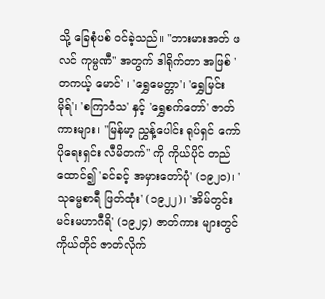သို့ ခြေစုံပစ် ဝင်ခဲ့သည်။ "ဘားမားအတ် ဖလင် ကုမ္ပဏီ" အတွက် ဒါရိုက်တာ အဖြစ် 'တကယ့် မောင်' ၊ 'ရွှေမေတ္တာ'၊ 'ရွှေမြင်းမိုရ်'၊ 'စကြာဝံသ' နှင့် 'ရွှေစက်တော်' ဇာတ်ကားများ၊ "မြန်မာ့ ညွှန့်ပေါင်း ရုပ်ရှင် ကော်ပိုရေးရှင်း လီမိတက်" ကို ကိုယ်ပိုင် တည်ထောင်၍ 'ခင်ခင့် အမှားတော်ပုံ' (၁၉၂၀)၊ 'သုဓမ္မစာရီ ဖြတ်ထုံး' (၁၉၂၂)၊ 'အိမ်တွင်း မင်းမဟာဂီရိ' (၁၉၂၄) ဇာတ်ကား များတွင် ကိုယ်တိုင် ဇာတ်လိုက်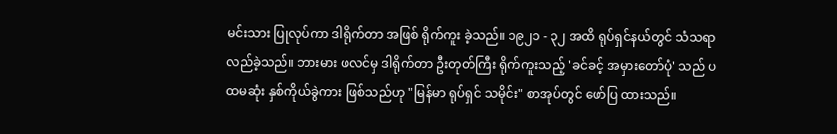မင်းသား ပြုလုပ်ကာ ဒါရိုက်တာ အဖြစ် ရိုက်ကူး ခဲ့သည်။ ၁၉၂၁ - ၃၂ အထိ ရုပ်ရှင်နယ်တွင် သံသရာ လည်ခဲ့သည်။ ဘားမား ဖလင်မှ ဒါရိုက်တာ ဦးတုတ်ကြီး ရိုက်ကူးသည့် 'ခင်ခင့် အမှားတော်ပုံ' သည် ပထမဆုံး နှစ်ကိုယ်ခွဲကား ဖြစ်သည်ဟု "မြန်မာ ရုပ်ရှင် သမိုင်း" စာအုပ်တွင် ဖော်ပြ ထားသည်။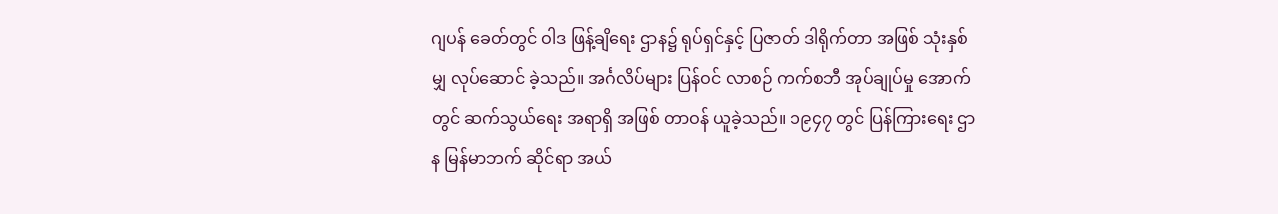ဂျပန် ခေတ်တွင် ဝါဒ ဖြန့်ချိရေး ဌာန၌ ရုပ်ရှင်နှင့် ပြဇာတ် ဒါရိုက်တာ အဖြစ် သုံးနှစ်မျှ လုပ်ဆောင် ခဲ့သည်။ အင်္ဂလိပ်များ ပြန်ဝင် လာစဉ် ကက်စဘီ အုပ်ချုပ်မှု အောက်တွင် ဆက်သွယ်ရေး အရာရှိ အဖြစ် တာဝန် ယူခဲ့သည်။ ၁၉၄၇ တွင် ပြန်ကြားရေး ဌာန မြန်မာဘက် ဆိုင်ရာ အယ်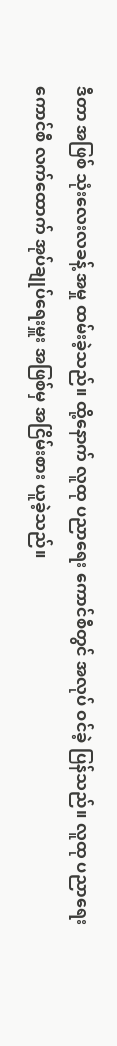ဒီတာ အဖြစ် သုံးလေးလခန့် အမှု ထမ်းခဲ့သည်။ ထို့နောက် လူထု ပညာရေး ကောင်စီတွင် အလုပ် ဝင်ခဲ့ ပြန်သည်။ လူထု ပညာရေး ကောင်စီ လက်ထောက် အုပ်ချုပ်ရေးမှူး အဖြစ်မှ အငြိမ်းစား ယူခဲ့သည်။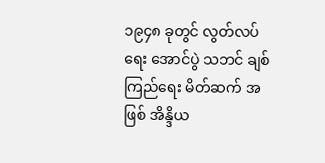၁၉၄၈ ခုတွင် လွတ်လပ်ရေး အောင်ပွဲ သဘင် ချစ်ကြည်ရေး မိတ်ဆက် အဖြစ် အိန္ဒိယ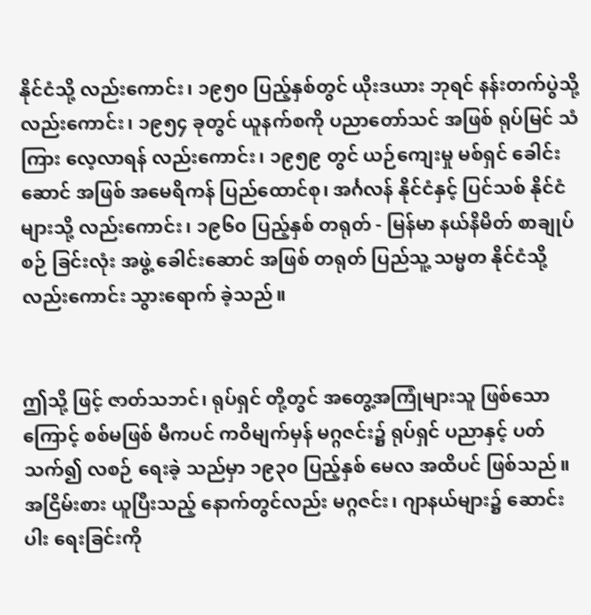နိုင်ငံသို့ လည်းကောင်း၊ ၁၉၅၀ ပြည့်နှစ်တွင် ယိုးဒယား ဘုရင် နန်းတက်ပွဲသို့ လည်းကောင်း၊ ၁၉၅၄ ခုတွင် ယူနက်စကို ပညာတော်သင် အဖြစ် ရုပ်မြင် သံကြား လေ့လာရန် လည်းကောင်း၊ ၁၉၅၉ တွင် ယဉ်ကျေးမှု မစ်ရှင် ခေါင်းဆောင် အဖြစ် အမေရိကန် ပြည်ထောင်စု၊ အင်္ဂလန် နိုင်ငံနှင့် ပြင်သစ် နိုင်ငံများသို့ လည်းကောင်း၊ ၁၉၆၀ ပြည့်နှစ် တရုတ် - မြန်မာ နယ်နိမိတ် စာချုပ်စဉ် ခြင်းလုံး အဖွဲ့ ခေါင်းဆောင် အဖြစ် တရုတ် ပြည်သူ့ သမ္မတ နိုင်ငံသို့ လည်းကောင်း သွားရောက် ခဲ့သည်။


ဤသို့ ဖြင့် ဇာတ်သဘင်၊ ရုပ်ရှင် တို့တွင် အတွေ့အကြုံများသူ ဖြစ်သောကြောင့် စစ်မဖြစ် မီကပင် ကဝိမျက်မှန် မဂ္ဂဇင်း၌ ရုပ်ရှင် ပညာနှင့် ပတ်သက်၍ လစဉ် ရေးခဲ့ သည်မှာ ၁၉၃၀ ပြည့်နှစ် မေလ အထိပင် ဖြစ်သည်။ အငြိမ်းစား ယူပြီးသည့် နောက်တွင်လည်း မဂ္ဂဇင်း၊ ဂျာနယ်များ၌ ဆောင်းပါး ရေးခြင်းကို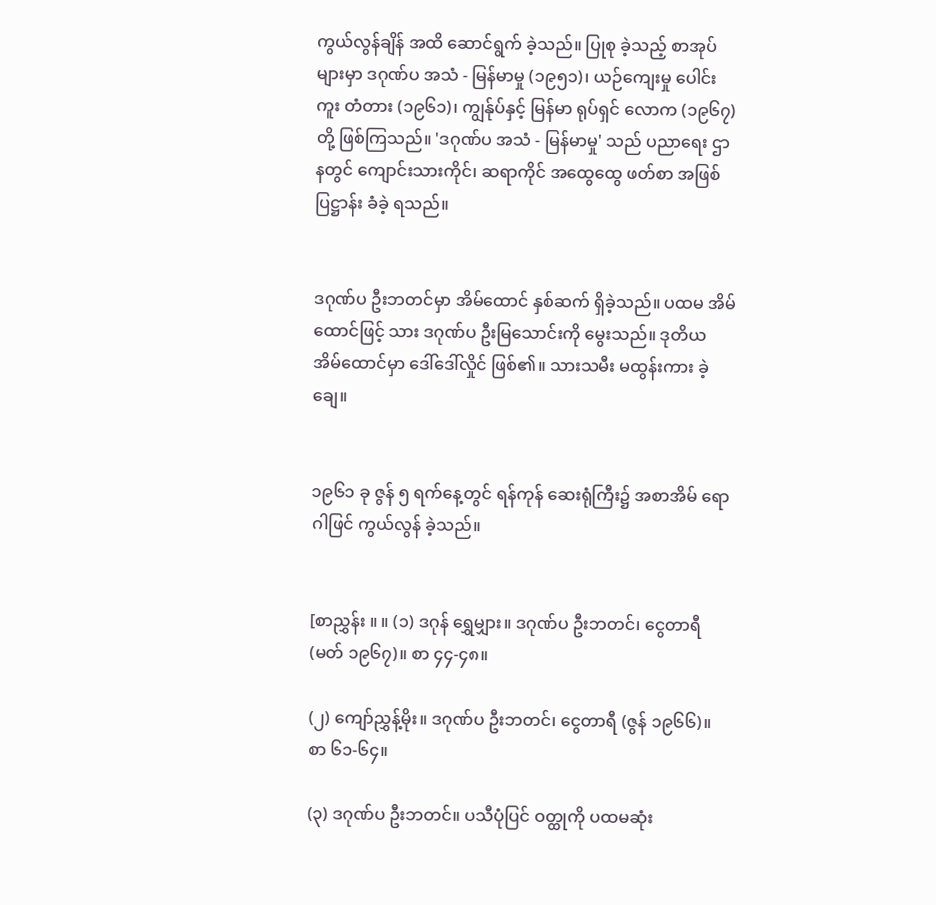ကွယ်လွန်ချိန် အထိ ဆောင်ရွက် ခဲ့သည်။ ပြုစု ခဲ့သည့် စာအုပ်များမှာ ဒဂုဏ်ပ အသံ - မြန်မာမှု (၁၉၅၁)၊ ယဉ်ကျေးမှု ပေါင်းကူး တံတား (၁၉၆၁)၊ ကျွန်ုပ်နှင့် မြန်မာ ရုပ်ရှင် လောက (၁၉၆၇) တို့ ဖြစ်ကြသည်။ 'ဒဂုဏ်ပ အသံ - မြန်မာမှု' သည် ပညာရေး ဌာနတွင် ကျောင်းသားကိုင်၊ ဆရာကိုင် အထွေထွေ ဖတ်စာ အဖြစ် ပြဋ္ဌာန်း ခံခဲ့ ရသည်။


ဒဂုဏ်ပ ဦးဘတင်မှာ အိမ်ထောင် နှစ်ဆက် ရှိခဲ့သည်။ ပထမ အိမ်ထောင်ဖြင့် သား ဒဂုဏ်ပ ဦးမြသောင်းကို မွေးသည်။ ဒုတိယ အိမ်ထောင်မှာ ဒေါ်ဒေါ်လှိုင် ဖြစ်၏။ သားသမီး မထွန်းကား ခဲ့ချေ။


၁၉၆၁ ခု ဇွန် ၅ ရက်နေ့တွင် ရန်ကုန် ဆေးရုံကြီး၌ အစာအိမ် ရောဂါဖြင် ကွယ်လွန် ခဲ့သည်။


[စာညွှန်း ။ ။ (၁) ဒဂုန် ရွှေမျှား။ ဒဂုဏ်ပ ဦးဘတင်၊ ငွေတာရီ (မတ် ၁၉၆၇)။ စာ ၄၄-၄၈။

(၂) ကျော်ညွှန့်မိုး။ ဒဂုဏ်ပ ဦးဘတင်၊ ငွေတာရီ (ဇွန် ၁၉၆၆)။ စာ ၆၁-၆၄။

(၃) ဒဂုဏ်ပ ဦးဘတင်။ ပသီပုံပြင် ဝတ္ထုကို ပထမဆုံး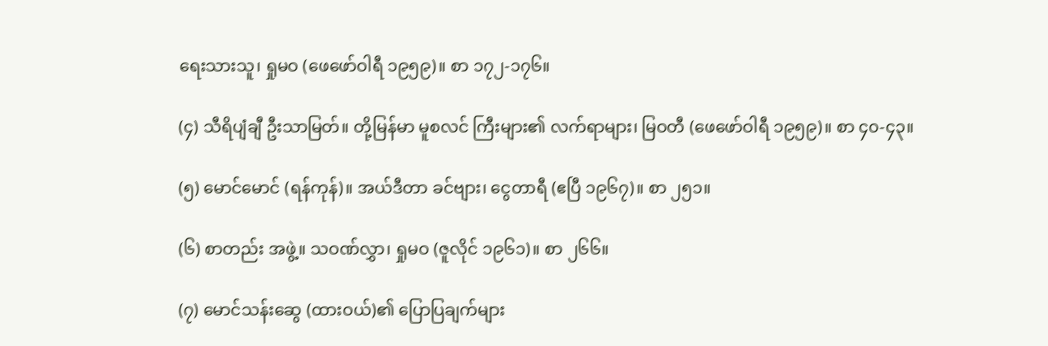ရေးသားသူ၊ ရှုမဝ (ဖေဖော်ဝါရီ ၁၉၅၉)။ စာ ၁၇၂-၁၇၆။

(၄) သီရိပျံချီ ဦးသာမြတ်။ တို့မြန်မာ မူစလင် ကြီးများ၏ လက်ရာများ၊ မြဝတီ (ဖေဖော်ဝါရီ ၁၉၅၉)။ စာ ၄၀-၄၃။

(၅) မောင်မောင် (ရန်ကုန်)။ အယ်ဒီတာ ခင်ဗျား၊ ငွေတာရီ (ဧပြီ ၁၉၆၇)။ စာ ၂၅၁။

(၆) စာတည်း အဖွဲ့။ သဝဏ်လွှာ၊ ရှုမဝ (ဇူလိုင် ၁၉၆၁)။ စာ ၂၆၆။

(၇) မောင်သန်းဆွေ (ထားဝယ်)၏ ပြောပြချက်များ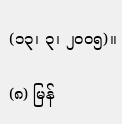(၁၃၊ ၃၊ ၂၀ဝ၅)။

(၈) မြန်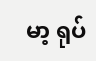မာ့ ရုပ်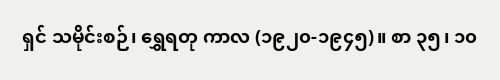ရှင် သမိုင်းစဉ်၊ ရွှေရတု ကာလ (၁၉၂၀-၁၉၄၅)။ စာ ၃၅၊ ၁၀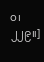ဝ၊ ၂၂၉။]